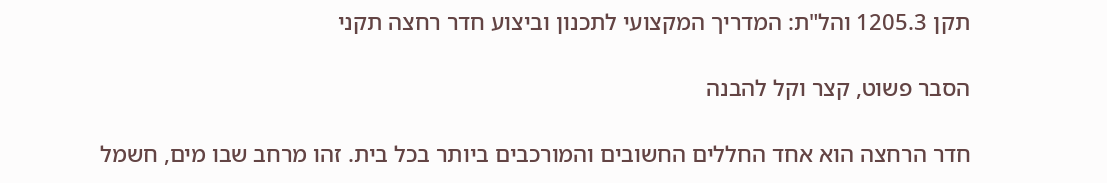תקן 1205.3 והל"ת: המדריך המקצועי לתכנון וביצוע חדר רחצה תקני

הסבר פשוט, קצר וקל להבנה

חדר הרחצה הוא אחד החללים החשובים והמורכבים ביותר בכל בית. זהו מרחב שבו מים, חשמל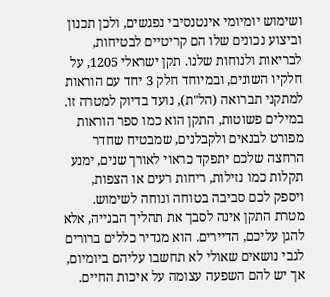ושימוש יומיומי אינטנסיבי נפגשים, ולכן תכנון וביצוע נכונים שלו הם קריטיים לבטיחות, לבריאות ולנוחות שלנו. תקן ישראלי 1205, על חלקיו השונים, ובמיוחד חלק 3 יחד עם הוראות למתקני תברואה (הל"ת), נועד בדיוק למטרה זו. במילים פשוטות, התקן הוא כמו ספר הוראות מפורט לבנאים ולקבלנים, שמבטיח שחדר הרחצה שלכם יתפקד כראוי לאורך שנים, ימנע תקלות כמו נזילות, ריחות רעים או הצפות, ויספק לכם סביבה בטוחה ונוחה לשימוש. מטרת התקן אינה לסבך את תהליך הבנייה, אלא להגן עליכם, הדיירים. הוא מגדיר כללים ברורים לגבי נושאים שאולי לא תחשבו עליהם ביומיום, אך יש להם השפעה עצומה על איכות החיים.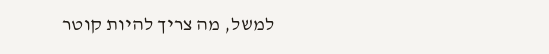למשל, מה צריך להיות קוטר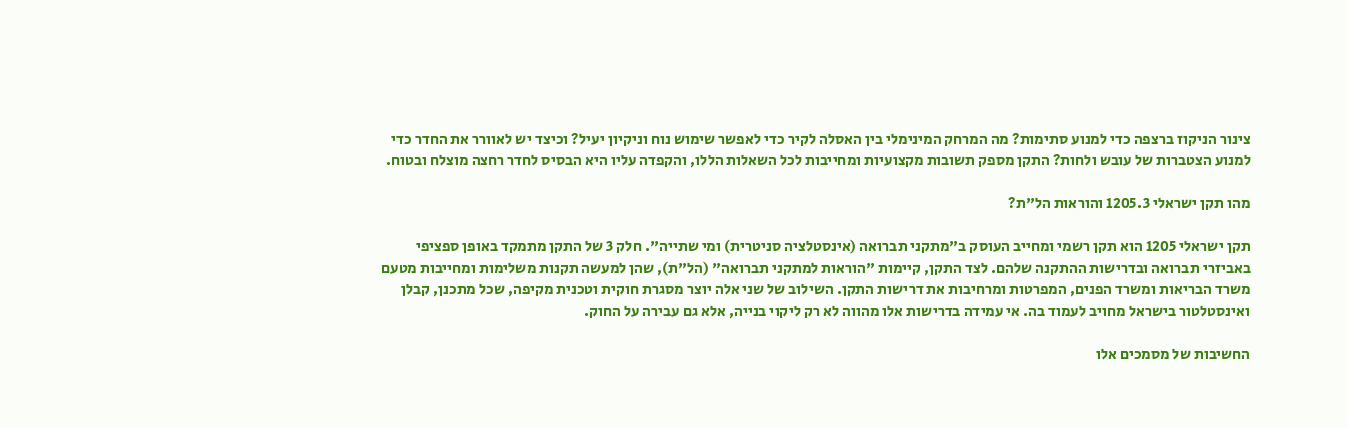צינור הניקוז ברצפה כדי למנוע סתימות? מה המרחק המינימלי בין האסלה לקיר כדי לאפשר שימוש נוח וניקיון יעיל? וכיצד יש לאוורר את החדר כדי למנוע הצטברות של עובש ולחות? התקן מספק תשובות מקצועיות ומחייבות לכל השאלות הללו, והקפדה עליו היא הבסיס לחדר רחצה מוצלח ובטוח.

מהו תקן ישראלי 1205.3 והוראות הל"ת?

תקן ישראלי 1205 הוא תקן רשמי ומחייב העוסק ב"מתקני תברואה (אינסטלציה סניטרית) ומי שתייה". חלק 3 של התקן מתמקד באופן ספציפי באביזרי תברואה ובדרישות ההתקנה שלהם. לצד התקן, קיימות "הוראות למתקני תברואה" (הל"ת), שהן למעשה תקנות משלימות ומחייבות מטעם משרד הבריאות ומשרד הפנים, המפרטות ומרחיבות את דרישות התקן. השילוב של שני אלה יוצר מסגרת חוקית וטכנית מקיפה, שכל מתכנן, קבלן ואינסטלטור בישראל מחויב לעמוד בה. אי עמידה בדרישות אלו מהווה לא רק ליקוי בנייה, אלא גם עבירה על החוק.

החשיבות של מסמכים אלו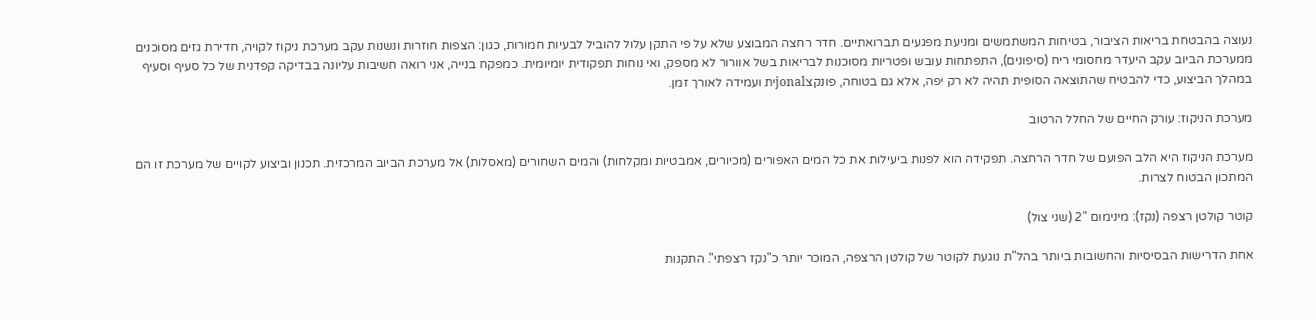נעוצה בהבטחת בריאות הציבור, בטיחות המשתמשים ומניעת מפגעים תברואתיים. חדר רחצה המבוצע שלא על פי התקן עלול להוביל לבעיות חמורות, כגון: הצפות חוזרות ונשנות עקב מערכת ניקוז לקויה, חדירת גזים מסוכנים ממערכת הביוב עקב היעדר מחסומי ריח (סיפונים), התפתחות עובש ופטריות מסוכנות לבריאות בשל אוורור לא מספק, ואי נוחות תפקודית יומיומית. כמפקח בנייה, אני רואה חשיבות עליונה בבדיקה קפדנית של כל סעיף וסעיף במהלך הביצוע, כדי להבטיח שהתוצאה הסופית תהיה לא רק יפה, אלא גם בטוחה, פונקצjonalית ועמידה לאורך זמן.

מערכת הניקוז: עורק החיים של החלל הרטוב

מערכת הניקוז היא הלב הפועם של חדר הרחצה. תפקידה הוא לפנות ביעילות את כל המים האפורים (מכיורים, אמבטיות ומקלחות) והמים השחורים (מאסלות) אל מערכת הביוב המרכזית. תכנון וביצוע לקויים של מערכת זו הם המתכון הבטוח לצרות.

קוטר קולטן רצפה (נקז): מינימום "2 (שני צול)

אחת הדרישות הבסיסיות והחשובות ביותר בהל"ת נוגעת לקוטר של קולטן הרצפה, המוכר יותר כ"נקז רצפתי". התקנות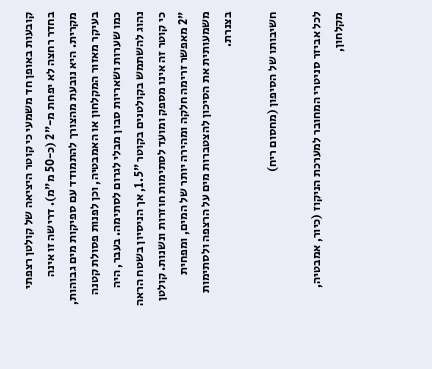קובעות באופן חד משמעי כי קוטר היציאה של קולטן רצפתי בחדר רחצה לא יפחת מ-"2 (כ-50 מ"מ). דרישה זו אינה מקרית. היא נובעת מהצורך להתמודד עם ספיקות מים גבוהות, בעיקר מאזור המקלחון או האמבטיה, וכן לפנות פסולת קטנה כמו שערות ושאריות סבון מבלי לגרום לסתימה. בעבר, היה נהוג להשתמש בקולטנים בקוטר "1.5, אך הניסיון בשטח הראה כי קוטר זה אינו מספק ומועד לסתימות חוזרות ונשנות. קולטן "2 מאפשר זרימה חלקה ומהירה יותר של המים, ומפחית משמעותית את הסיכון להצטברות מים על הרצפה ולסתימות בצנרת.

חשיבותו של הסיפון (מחסום ריח)

לכל אביזר סניטרי המחובר למערכת הניקוז (כיור, אמבטיה, מקלחון,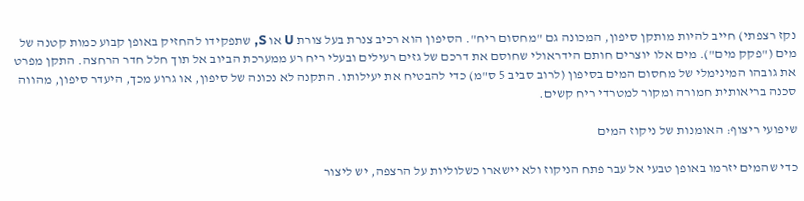נקז רצפתי) חייב להיות מותקן סיפון, המכונה גם "מחסום ריח". הסיפון הוא רכיב צנרת בעל צורת U או S, שתפקידו להחזיק באופן קבוע כמות קטנה של מים ("פקק מים"). מים אלו יוצרים חותם הידראולי שחוסם את דרכם של גזים רעילים ובעלי ריח רע ממערכת הביוב אל תוך חלל חדר הרחצה. התקן מפרט את גובהו המינימלי של מחסום המים בסיפון (לרוב סביב 5 ס"מ) כדי להבטיח את יעילותו. התקנה לא נכונה של סיפון, או גרוע מכך, היעדר סיפון, מהווה סכנה בריאותית חמורה ומקור למטרדי ריח קשים.

שיפועי ריצוף: האומנות של ניקוז המים

כדי שהמים יזרמו באופן טבעי אל עבר פתח הניקוז ולא יישארו כשלוליות על הרצפה, יש ליצור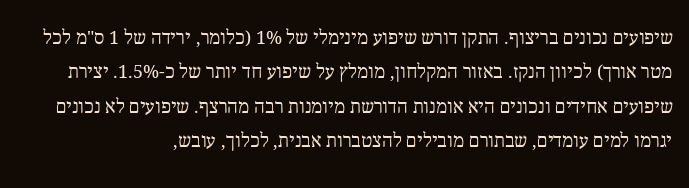שיפועים נכונים בריצוף. התקן דורש שיפוע מינימלי של 1% (כלומר, ירידה של 1 ס"מ לכל מטר אורך) לכיוון הנקז. באזור המקלחון, מומלץ על שיפוע חד יותר של כ-1.5%. יצירת שיפועים אחידים ונכונים היא אומנות הדורשת מיומנות רבה מהרצף. שיפועים לא נכונים יגרמו למים עומדים, שבתורם מובילים להצטברות אבנית, לכלוך, עובש,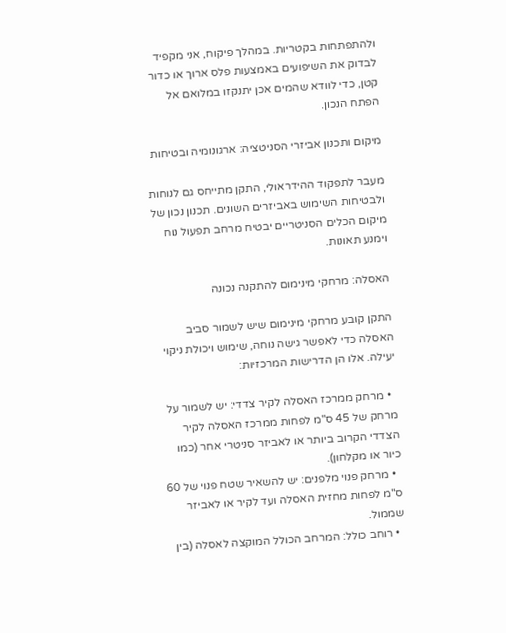ולהתפתחות בקטריות. במהלך פיקוח, אני מקפיד לבדוק את השיפועים באמצעות פלס ארוך או כדור קטן, כדי לוודא שהמים אכן יתנקזו במלואם אל הפתח הנכון.

מיקום ותכנון אביזרי הסניטציה: ארגונומיה ובטיחות

מעבר לתפקוד ההידראולי, התקן מתייחס גם לנוחות ולבטיחות השימוש באביזרים השונים. תכנון נכון של מיקום הכלים הסניטריים יבטיח מרחב תפעול נוח וימנע תאונות.

האסלה: מרחקי מינימום להתקנה נכונה

התקן קובע מרחקי מינימום שיש לשמור סביב האסלה כדי לאפשר גישה נוחה, שימוש ויכולת ניקוי יעילה. אלו הן הדרישות המרכזיות:

  • מרחק ממרכז האסלה לקיר צדדי: יש לשמור על מרחק של 45 ס"מ לפחות ממרכז האסלה לקיר הצדדי הקרוב ביותר או לאביזר סניטרי אחר (כמו כיור או מקלחון).
  • מרחק פנוי מלפנים: יש להשאיר שטח פנוי של 60 ס"מ לפחות מחזית האסלה ועד לקיר או לאביזר שממול.
  • רוחב כולל: המרחב הכולל המוקצה לאסלה (בין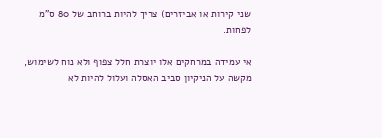שני קירות או אביזרים) צריך להיות ברוחב של 80 ס"מ לפחות.

אי עמידה במרחקים אלו יוצרת חלל צפוף ולא נוח לשימוש, מקשה על הניקיון סביב האסלה ועלול להיות לא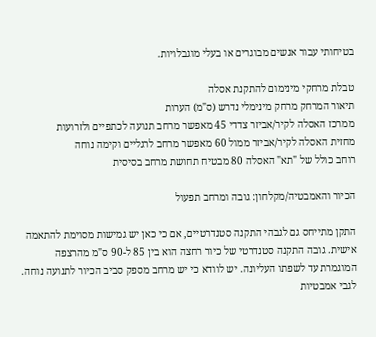בטיחותי עבור אנשים מבוגרים או בעלי מוגבלויות.

טבלת מרחקי מינימום להתקנת אסלה
תיאור המרחק מרחק מינימלי נדרש (ס"מ) הערות
ממרכז האסלה לקיר/אביזר צדדי 45 מאפשר מרחב תנועה לכתפיים ולזרועות
מחזית האסלה לקיר/אביזר ממול 60 מאפשר מרחב לרגליים וקימה נוחה
רוחב כולל של "תא" האסלה 80 מבטיח תחושת מרחב בסיסית

הכיור והאמבטיה/מקלחון: גובה ומרחב תפעול

התקן מתייחס גם לגבהי התקנה סטנדרטיים, אם כי כאן יש גמישות מסוימת להתאמה אישית. גובה התקנה סטנדרטי של כיור רחצה הוא בין 85 ל-90 ס"מ מהרצפה המוגמרת עד לשפתו העליונה. יש לוודא כי יש מרחב מספק סביב הכיור לתנועה נוחה. לגבי אמבטיות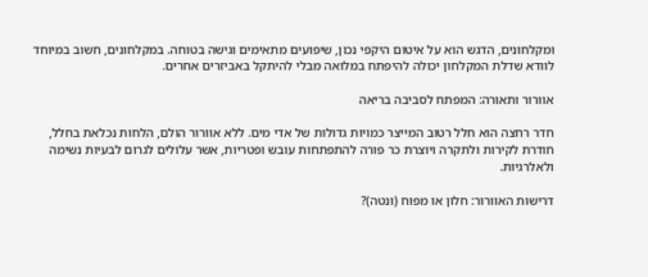ומקלחונים, הדגש הוא על איטום היקפי נכון, שיפועים מתאימים וגישה בטוחה. במקלחונים, חשוב במיוחד לוודא שדלת המקלחון יכולה להיפתח במלואה מבלי להיתקל באביזרים אחרים.

אוורור ותאורה: המפתח לסביבה בריאה

חדר רחצה הוא חלל רטוב המייצר כמויות גדולות של אדי מים. ללא אוורור הולם, הלחות נכלאת בחלל, חודרת לקירות ולתקרה ויוצרת כר פורה להתפתחות עובש ופטריות, אשר עלולים לגרום לבעיות נשימה ולאלרגיות.

דרישות האוורור: חלון או מפוח (ונטה)?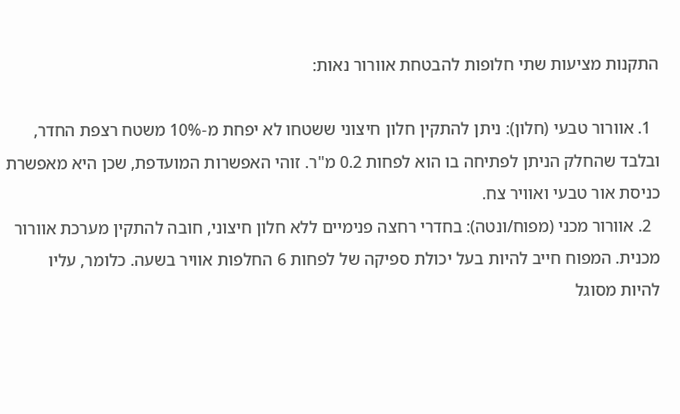התקנות מציעות שתי חלופות להבטחת אוורור נאות:

  1. אוורור טבעי (חלון): ניתן להתקין חלון חיצוני ששטחו לא יפחת מ-10% משטח רצפת החדר, ובלבד שהחלק הניתן לפתיחה בו הוא לפחות 0.2 מ"ר. זוהי האפשרות המועדפת, שכן היא מאפשרת כניסת אור טבעי ואוויר צח.
  2. אוורור מכני (מפוח/ונטה): בחדרי רחצה פנימיים ללא חלון חיצוני, חובה להתקין מערכת אוורור מכנית. המפוח חייב להיות בעל יכולת ספיקה של לפחות 6 החלפות אוויר בשעה. כלומר, עליו להיות מסוגל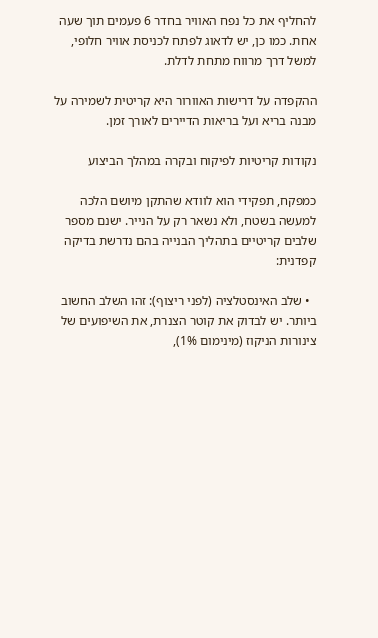להחליף את כל נפח האוויר בחדר 6 פעמים תוך שעה אחת. כמו כן, יש לדאוג לפתח לכניסת אוויר חלופי, למשל דרך מרווח מתחת לדלת.

ההקפדה על דרישות האוורור היא קריטית לשמירה על מבנה בריא ועל בריאות הדיירים לאורך זמן.

נקודות קריטיות לפיקוח ובקרה במהלך הביצוע

כמפקח, תפקידי הוא לוודא שהתקן מיושם הלכה למעשה בשטח, ולא נשאר רק על הנייר. ישנם מספר שלבים קריטיים בתהליך הבנייה בהם נדרשת בדיקה קפדנית:

  • שלב האינסטלציה (לפני ריצוף): זהו השלב החשוב ביותר. יש לבדוק את קוטר הצנרת, את השיפועים של צינורות הניקוז (מינימום 1%),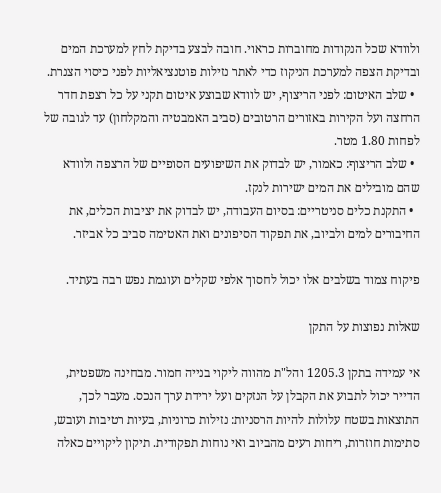ולוודא שכל הנקודות מחוברות כראוי. חובה לבצע בדיקת לחץ למערכת המים ובדיקת הצפה למערכת הניקוז כדי לאתר נזילות פוטנציאליות לפני כיסוי הצנרת.
  • שלב האיטום: לפני הריצוף, יש לוודא שבוצע איטום תקני על כל רצפת חדר הרחצה ועל הקירות באזורים הרטובים (סביב האמבטיה והמקלחון) עד לגובה של לפחות 1.80 מטר.
  • שלב הריצוף: כאמור, יש לבדוק את השיפועים הסופיים של הרצפה ולוודא שהם מובילים את המים ישירות לנקז.
  • התקנת כלים סניטריים: בסיום העבודה, יש לבדוק את יציבות הכלים, את החיבורים למים ולביוב, את תפקוד הסיפונים ואת האטימה סביב כל אביזר.

פיקוח צמוד בשלבים אלו יכול לחסוך אלפי שקלים ועוגמת נפש רבה בעתיד.

שאלות נפוצות על התקן

אי עמידה בתקן 1205.3 והל"ת מהווה ליקוי בנייה חמור. מבחינה משפטית, הדייר יכול לתבוע את הקבלן על הנזקים ועל ירידת ערך הנכס. מעבר לכך, התוצאות בשטח עלולות להיות הרסניות: נזילות כרוניות, בעיות רטיבות ועובש, סתימות חוזרות, ריחות רעים מהביוב ואי נוחות תפקודית. תיקון ליקויים כאלה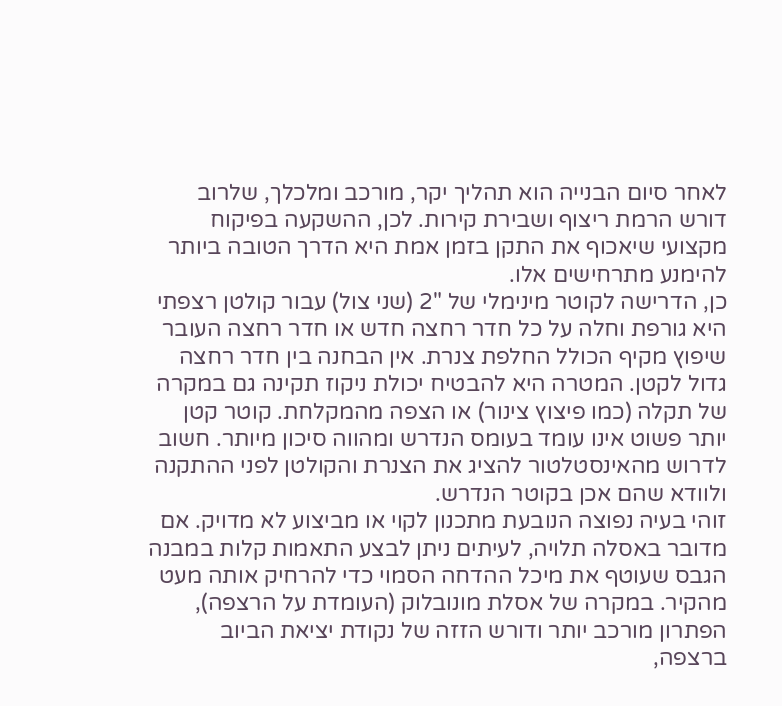לאחר סיום הבנייה הוא תהליך יקר, מורכב ומלכלך, שלרוב דורש הרמת ריצוף ושבירת קירות. לכן, ההשקעה בפיקוח מקצועי שיאכוף את התקן בזמן אמת היא הדרך הטובה ביותר להימנע מתרחישים אלו.
כן, הדרישה לקוטר מינימלי של "2 (שני צול) עבור קולטן רצפתי היא גורפת וחלה על כל חדר רחצה חדש או חדר רחצה העובר שיפוץ מקיף הכולל החלפת צנרת. אין הבחנה בין חדר רחצה גדול לקטן. המטרה היא להבטיח יכולת ניקוז תקינה גם במקרה של תקלה (כמו פיצוץ צינור) או הצפה מהמקלחת. קוטר קטן יותר פשוט אינו עומד בעומס הנדרש ומהווה סיכון מיותר. חשוב לדרוש מהאינסטלטור להציג את הצנרת והקולטן לפני ההתקנה ולוודא שהם אכן בקוטר הנדרש.
זוהי בעיה נפוצה הנובעת מתכנון לקוי או מביצוע לא מדויק. אם מדובר באסלה תלויה, לעיתים ניתן לבצע התאמות קלות במבנה הגבס שעוטף את מיכל ההדחה הסמוי כדי להרחיק אותה מעט מהקיר. במקרה של אסלת מונובלוק (העומדת על הרצפה), הפתרון מורכב יותר ודורש הזזה של נקודת יציאת הביוב ברצפה,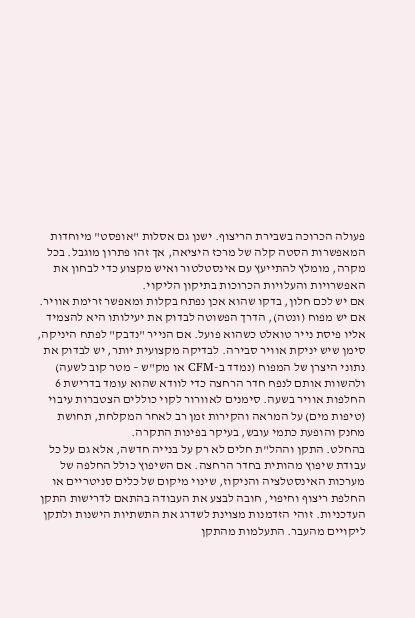פעולה הכרוכה בשבירת הריצוף. ישנן גם אסלות "אופסט" מיוחדות המאפשרות הסטה קלה של מרכז היציאה, אך זהו פתרון מוגבל. בכל מקרה, מומלץ להתייעץ עם אינסטלטור ואיש מקצוע כדי לבחון את האפשרויות והעלויות הכרוכות בתיקון הליקוי.
אם יש לכם חלון, בדקו שהוא אכן נפתח בקלות ומאפשר זרימת אוויר. אם יש מפוח (ונטה), הדרך הפשוטה לבדוק את יעילותו היא להצמיד אליו פיסת נייר טואלט כשהוא פועל. אם הנייר "נדבק" לפתח היניקה, סימן שיש יניקת אוויר סבירה. לבדיקה מקצועית יותר, יש לבדוק את נתוני היצרן של המפוח (נמדד ב-CFM או מק"ש – מטר קוב לשעה) ולהשוות אותם לנפח חדר הרחצה כדי לוודא שהוא עומד בדרישת 6 החלפות אוויר בשעה. סימנים לאוורור לקוי כוללים הצטברות עיבוי (טיפות מים) על המראה והקירות זמן רב לאחר המקלחת, תחושת מחנק והופעת כתמי עובש, בעיקר בפינות התקרה.
בהחלט. התקן וההל"ת חלים לא רק על בנייה חדשה, אלא גם על כל עבודת שיפוץ מהותית בחדר הרחצה. אם השיפוץ כולל החלפה של מערכות האינסטלציה והניקוז, שינוי מיקום של כלים סניטריים או החלפת ריצוף וחיפוי, חובה לבצע את העבודה בהתאם לדרישות התקן העדכניות. זוהי הזדמנות מצוינת לשדרג את התשתיות הישנות ולתקן ליקויים מהעבר. התעלמות מהתקן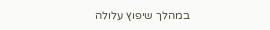במהלך שיפוץ עלולה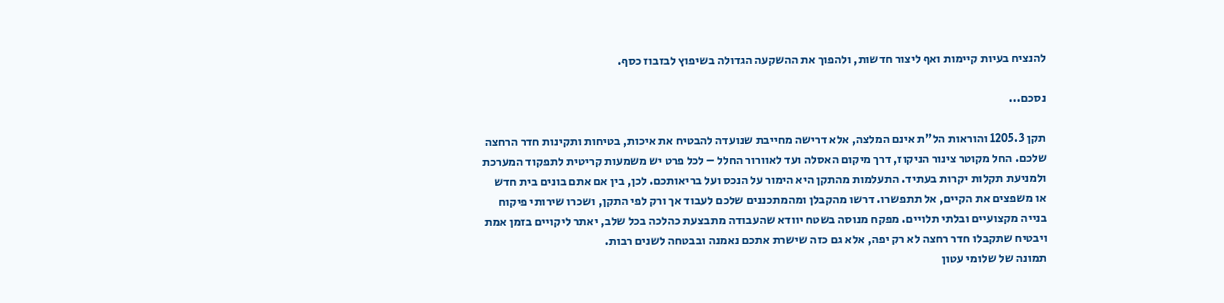להנציח בעיות קיימות ואף ליצור חדשות, ולהפוך את ההשקעה הגדולה בשיפוץ לבזבוז כסף.

נסכם...

תקן 1205.3 והוראות הל"ת אינם המלצה, אלא דרישה מחייבת שנועדה להבטיח את איכות, בטיחות ותקינות חדר הרחצה שלכם. החל מקוטר צינור הניקוז, דרך מיקום האסלה ועד לאוורור החלל – לכל פרט יש משמעות קריטית לתפקוד המערכת ולמניעת תקלות יקרות בעתיד. התעלמות מהתקן היא הימור על הנכס ועל בריאותכם. לכן, בין אם אתם בונים בית חדש או משפצים את הקיים, אל תתפשרו. דרשו מהקבלן ומהמתכננים שלכם לעבוד אך ורק לפי התקן, ושכרו שירותי פיקוח בנייה מקצועיים ובלתי תלויים. מפקח מנוסה בשטח יוודא שהעבודה מתבצעת כהלכה בכל שלב, יאתר ליקויים בזמן אמת ויבטיח שתקבלו חדר רחצה לא רק יפה, אלא גם כזה שישרת אתכם נאמנה ובבטחה לשנים רבות.
תמונה של שלומי עטון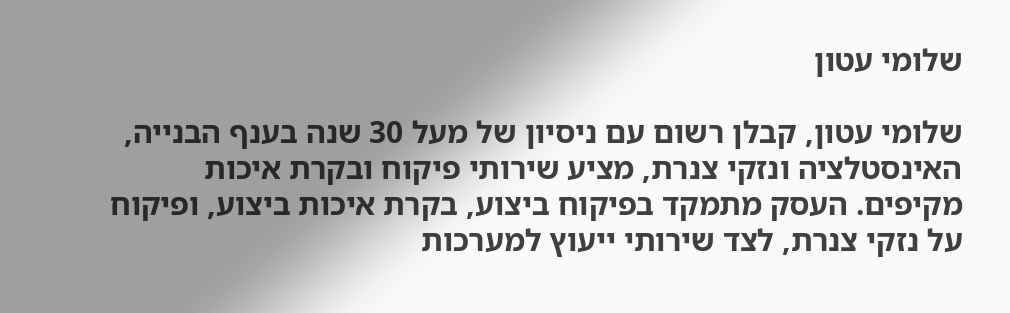שלומי עטון

שלומי עטון, קבלן רשום עם ניסיון של מעל 30 שנה בענף הבנייה, האינסטלציה ונזקי צנרת, מציע שירותי פיקוח ובקרת איכות מקיפים. העסק מתמקד בפיקוח ביצוע, בקרת איכות ביצוע, ופיקוח על נזקי צנרת, לצד שירותי ייעוץ למערכות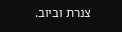צנרת וביוב.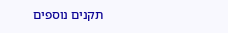תקנים נוספים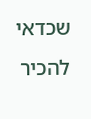שכדאי להכיר